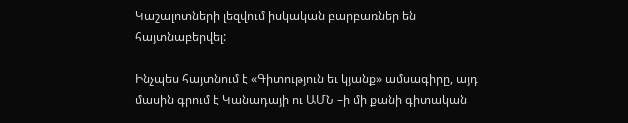Կաշալոտների լեզվում իսկական բարբառներ են հայտնաբերվել:

Ինչպես հայտնում է «Գիտություն եւ կյանք» ամսագիրը, այդ մասին գրում է Կանադայի ու ԱՄՆ –ի մի քանի գիտական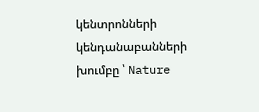կենտրոնների կենդանաբանների խումբը ՝ Nature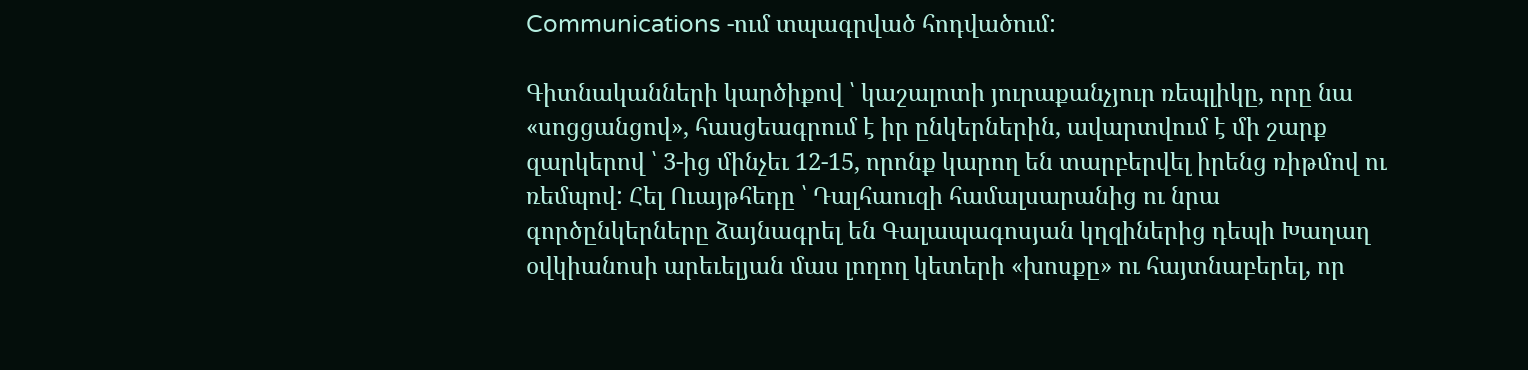Communications -ում տպագրված հոդվածում:

Գիտնականների կարծիքով ՝ կաշալոտի յուրաքանչյուր ռեպլիկը, որը նա «սոցցանցով», հասցեագրում է իր ընկերներին, ավարտվում է մի շարք զարկերով ՝ 3-ից մինչեւ 12-15, որոնք կարող են տարբերվել իրենց ռիթմով ու ռեմպով: Հել Ուայթհեդը ՝ Դալհաուզի համալսարանից ու նրա գործընկերները ձայնագրել են Գալապագոսյան կղզիներից դեպի Խաղաղ օվկիանոսի արեւելյան մաս լողող կետերի «խոսքը» ու հայտնաբերել, որ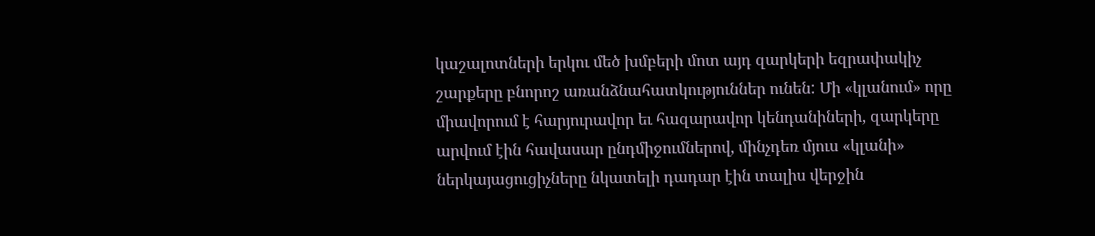կաշալոտների երկու մեծ խմբերի մոտ այդ զարկերի եզրափակիչ շարքերը բնորոշ առանձնահատկություններ ունեն: Մի «կլանում» որը միավորում է հարյուրավոր եւ հազարավոր կենդանիների, զարկերը արվում էին հավասար ընդմիջումներով, մինչդեռ մյուս «կլանի» ներկայացուցիչները նկատելի դադար էին տալիս վերջին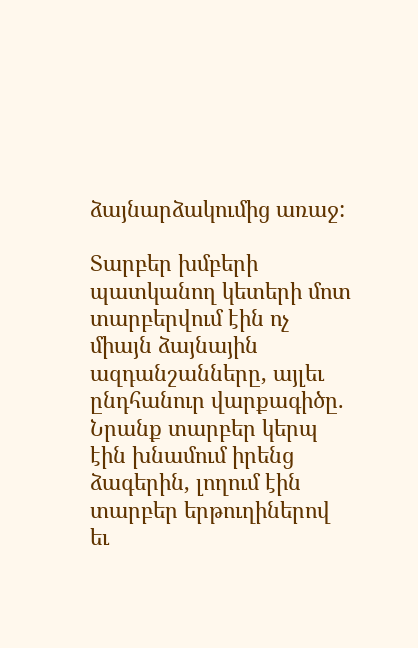ձայնարձակումից առաջ:

Տարբեր խմբերի պատկանող կետերի մոտ տարբերվում էին ոչ միայն ձայնային ազդանշանները, այլեւ ընդհանուր վարքագիծը. Նրանք տարբեր կերպ էին խնամում իրենց ձագերին, լողում էին տարբեր երթուղիներով եւ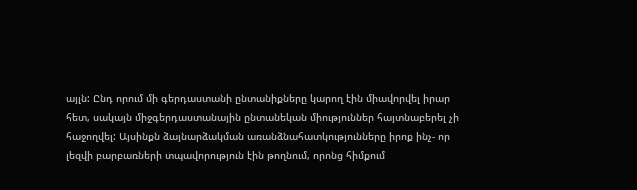այլն: Ընդ որում մի գերդաստանի ընտանիքները կարող էին միավորվել իրար հետ, սակայն միջգերդաստանային ընտանեկան միություններ հայտնաբերել չի հաջողվել: Այսինքն ձայնարձակման առանձնահատկությունները իրոք ինչ- որ լեզվի բարբառների տպավորություն էին թողնում, որոնց հիմքում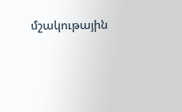մշակութային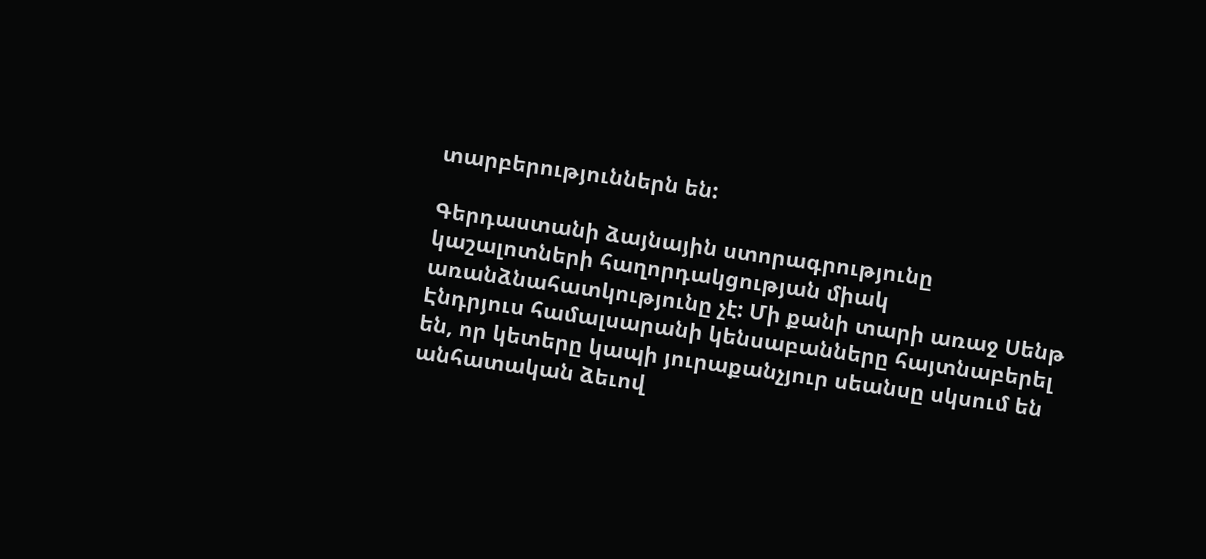տարբերություններն են:

Գերդաստանի ձայնային ստորագրությունը կաշալոտների հաղորդակցության միակ առանձնահատկությունը չէ: Մի քանի տարի առաջ Սենթ Էնդրյուս համալսարանի կենսաբանները հայտնաբերել են, որ կետերը կապի յուրաքանչյուր սեանսը սկսում են անհատական ձեւով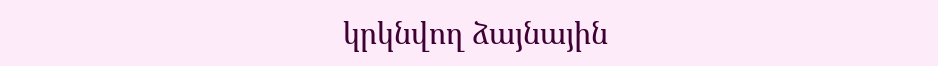կրկնվող ձայնային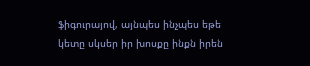ֆիգուրայով, այնպես ինչպես եթե կետը սկսեր իր խոսքը ինքն իրեն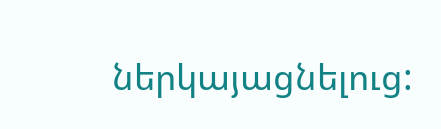ներկայացնելուց: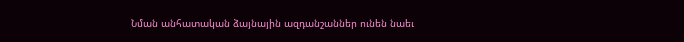Նման անհատական ձայնային ազդանշաններ ունեն նաեւ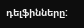դելֆինները: